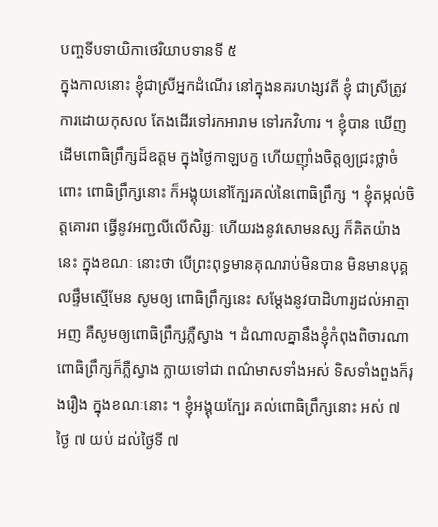បញ្ចទីបទាយិកាថេរិយាបទានទី ៥
ក្នុងកាលនោះ ខ្ញុំជាស្រីអ្នកដំណើរ នៅក្នុងនគរហង្សវតី ខ្ញុំ ជាស្រីត្រូវការដោយកុសល តែងដើរទៅរកអារាម ទៅរកវិហារ ។ ខ្ញុំបាន ឃើញដើមពោធិព្រឹក្សដ៏ឧត្តម ក្នុងថ្ងៃកាឡបក្ខ ហើយញ៉ាំងចិត្តឲ្យជ្រះថ្លាចំពោះ ពោធិព្រឹក្សនោះ ក៏អង្គុយនៅក្បែរគល់នៃពោធិព្រឹក្ស ។ ខ្ញុំតម្កល់ចិត្តគោរព ធ្វើនូវអញ្ជលីលើសិរ្សៈ ហើយរងនូវសោមនស្ស ក៏គិតយ៉ាងនេះ ក្នុងខណៈ នោះថា បើព្រះពុទ្ធមានគុណរាប់មិនបាន មិនមានបុគ្គលផ្ទឹមស្មើមែន សូមឲ្យ ពោធិព្រឹក្សនេះ សម្តែងនូវបាដិហារ្យដល់អាត្មាអញ គឺសូមឲ្យពោធិព្រឹក្សភ្លឺស្វាង ។ ដំណាលគ្នានឹងខ្ញុំកំពុងពិចារណា ពោធិព្រឹក្សក៏ភ្លឺស្វាង ក្លាយទៅជា ពណ៌មាសទាំងអស់ ទិសទាំងពួងក៏រុងរឿង ក្នុងខណៈនោះ ។ ខ្ញុំអង្គុយក្បែរ គល់ពោធិព្រឹក្សនោះ អស់ ៧ ថ្ងៃ ៧ យប់ ដល់ថ្ងៃទី ៧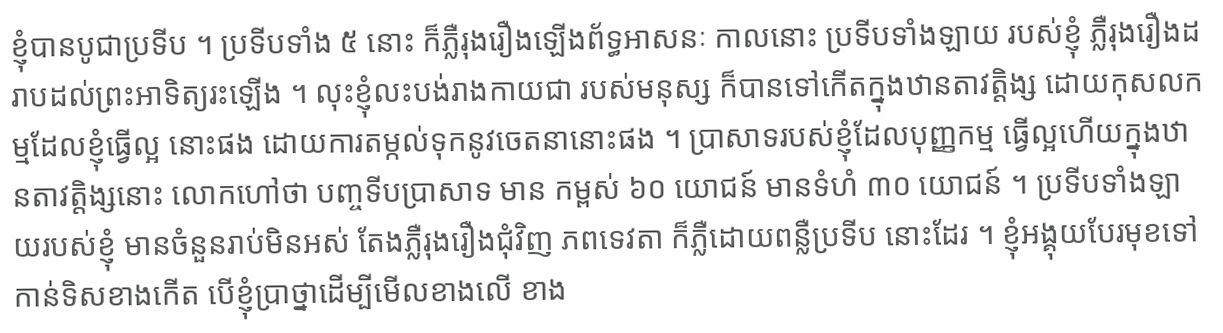ខ្ញុំបានបូជាប្រទីប ។ ប្រទីបទាំង ៥ នោះ ក៏ភ្លឺរុងរឿងឡើងព័ទ្ធអាសនៈ កាលនោះ ប្រទីបទាំងឡាយ របស់ខ្ញុំ ភ្លឺរុងរឿងដរាបដល់ព្រះអាទិត្យរះឡើង ។ លុះខ្ញុំលះបង់រាងកាយជា របស់មនុស្ស ក៏បានទៅកើតក្នុងឋានតាវត្តិង្ស ដោយកុសលកម្មដែលខ្ញុំធ្វើល្អ នោះផង ដោយការតម្កល់ទុកនូវចេតនានោះផង ។ ប្រាសាទរបស់ខ្ញុំដែលបុញ្ញកម្ម ធ្វើល្អហើយក្នុងឋានតាវត្តិង្សនោះ លោកហៅថា បញ្ចទីបប្រាសាទ មាន កម្ពស់ ៦០ យោជន៍ មានទំហំ ៣០ យោជន៍ ។ ប្រទីបទាំងឡាយរបស់ខ្ញុំ មានចំនួនរាប់មិនអស់ តែងភ្លឺរុងរឿងជុំវិញ ភពទេវតា ក៏ភ្លឺដោយពន្លឺប្រទីប នោះដែរ ។ ខ្ញុំអង្គុយបែរមុខទៅកាន់ទិសខាងកើត បើខ្ញុំប្រាថ្នាដើម្បីមើលខាងលើ ខាង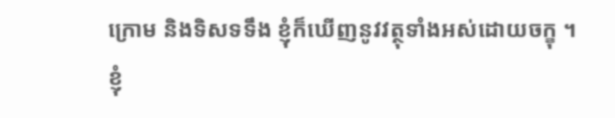ក្រោម និងទិសទទឹង ខ្ញុំក៏ឃើញនូវវត្ថុទាំងអស់ដោយចក្ខុ ។ ខ្ញុំ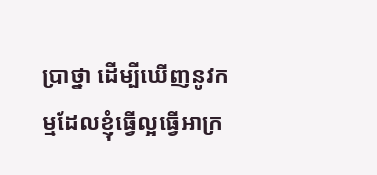ប្រាថ្នា ដើម្បីឃើញនូវកម្មដែលខ្ញុំធ្វើល្អធ្វើអាក្រ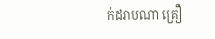ក់ដរាបណា គ្រឿ